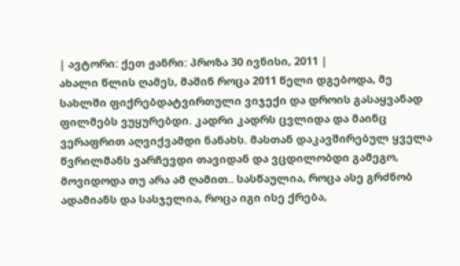| ავტორი: ქეთ ჟანრი: პროზა 30 ივნისი, 2011 |
ახალი წლის ღამეს, მაშინ როცა 2011 წელი დგებოდა, მე სახლში ფიქრებდატვირთული ვიჯექი და დროის გასაყვანად ფილმებს ვუყურებდი. კადრი კადრს ცვლიდა და მაინც ვერაფრით აღვიქვამდი ნანახს. მასთან დაკავშირებულ ყველა წვრილმანს ვარჩევდი თავიდან და ვცდილობდი გამეგო, მოვიდოდა თუ არა ამ ღამით.. სასწაულია, როცა ასე გრძნობ ადამიანს და სასჯელია, როცა იგი ისე ქრება,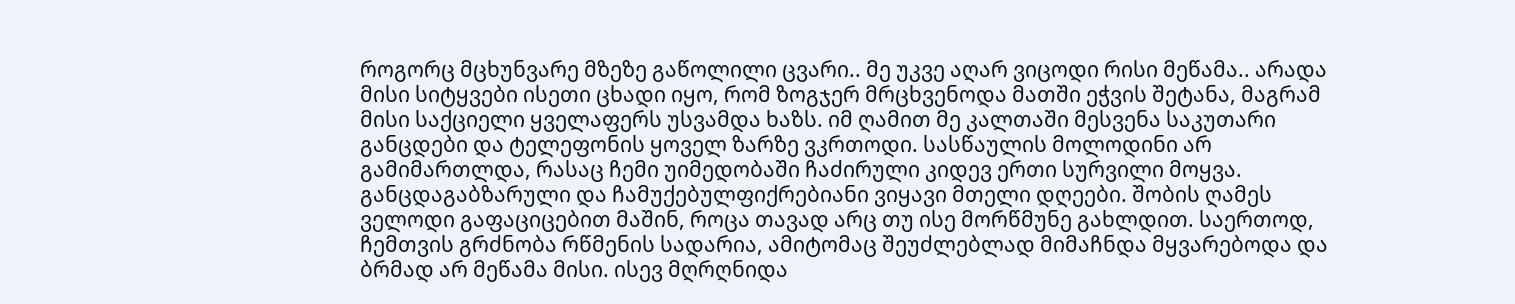როგორც მცხუნვარე მზეზე გაწოლილი ცვარი.. მე უკვე აღარ ვიცოდი რისი მეწამა.. არადა მისი სიტყვები ისეთი ცხადი იყო, რომ ზოგჯერ მრცხვენოდა მათში ეჭვის შეტანა, მაგრამ მისი საქციელი ყველაფერს უსვამდა ხაზს. იმ ღამით მე კალთაში მესვენა საკუთარი განცდები და ტელეფონის ყოველ ზარზე ვკრთოდი. სასწაულის მოლოდინი არ გამიმართლდა, რასაც ჩემი უიმედობაში ჩაძირული კიდევ ერთი სურვილი მოყვა. განცდაგაბზარული და ჩამუქებულფიქრებიანი ვიყავი მთელი დღეები. შობის ღამეს ველოდი გაფაციცებით მაშინ, როცა თავად არც თუ ისე მორწმუნე გახლდით. საერთოდ, ჩემთვის გრძნობა რწმენის სადარია, ამიტომაც შეუძლებლად მიმაჩნდა მყვარებოდა და ბრმად არ მეწამა მისი. ისევ მღრღნიდა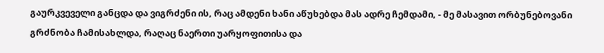გაურკვეველი განცდა და ვიგრძენი ის, რაც ამდენი ხანი აწუხებდა მას ადრე ჩემდამი, - მე მასავით ორბუნებოვანი გრძნობა ჩამისახლდა, რაღაც ნაერთი უარყოფითისა და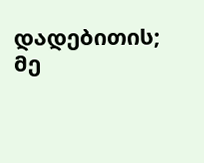დადებითის; მე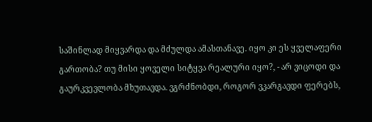საშინლად მიყვარდა და მძულდა ამასთანავე. იყო კი ეს ყველაფერი გართობა? თუ მისი ყოველი სიტყვა რეალური იყო?, - არ ვიცოდი და გაურკვევლობა მხუთავდა. ვგრძნობდი, როგორ ვკარგავდი ფერებს,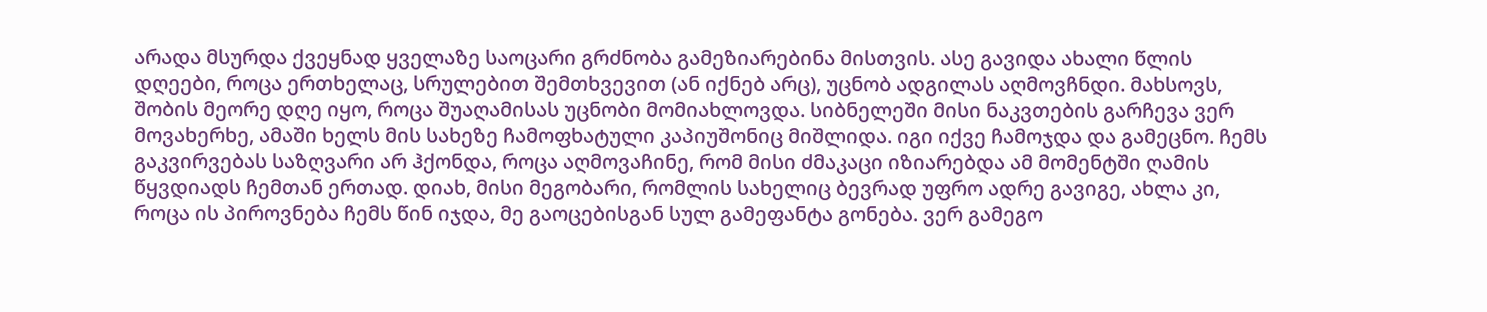არადა მსურდა ქვეყნად ყველაზე საოცარი გრძნობა გამეზიარებინა მისთვის. ასე გავიდა ახალი წლის დღეები, როცა ერთხელაც, სრულებით შემთხვევით (ან იქნებ არც), უცნობ ადგილას აღმოვჩნდი. მახსოვს, შობის მეორე დღე იყო, როცა შუაღამისას უცნობი მომიახლოვდა. სიბნელეში მისი ნაკვთების გარჩევა ვერ მოვახერხე, ამაში ხელს მის სახეზე ჩამოფხატული კაპიუშონიც მიშლიდა. იგი იქვე ჩამოჯდა და გამეცნო. ჩემს გაკვირვებას საზღვარი არ ჰქონდა, როცა აღმოვაჩინე, რომ მისი ძმაკაცი იზიარებდა ამ მომენტში ღამის წყვდიადს ჩემთან ერთად. დიახ, მისი მეგობარი, რომლის სახელიც ბევრად უფრო ადრე გავიგე, ახლა კი, როცა ის პიროვნება ჩემს წინ იჯდა, მე გაოცებისგან სულ გამეფანტა გონება. ვერ გამეგო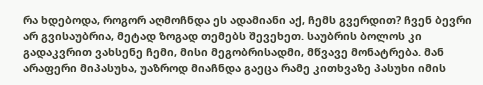რა ხდებოდა, როგორ აღმოჩნდა ეს ადამიანი აქ, ჩემს გვერდით? ჩვენ ბევრი არ გვისაუბრია, მეტად ზოგად თემებს შევეხეთ. საუბრის ბოლოს კი გადაკვრით ვახსენე ჩემი, მისი მეგობრისადმი, მწვავე მონატრება. მან არაფერი მიპასუხა, უაზროდ მიაჩნდა გაეცა რამე კითხვაზე პასუხი იმის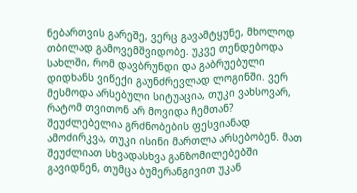ნებართვის გარეშე, ვერც გავამტყუნე, მხოლოდ თბილად გამოვემშვიდობე. უკვე თენდებოდა სახლში, რომ დავბრუნდი და გაბრუებული დიდხანს ვიწექი გაუნძრევლად ლოგინში. ვერ მესმოდა არსებული სიტუაცია, თუკი ვახსოვარ, რატომ თვითონ არ მოვიდა ჩემთან? შეუძლებელია გრძნობების ფესვიანად ამოძირკვა, თუკი ისინი მართლა არსებობენ. მათ შეუძლიათ სხვადასხვა განზომილებებში გავიდნენ, თუმცა ბუმერანგივით უკან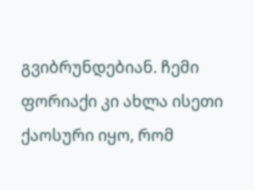გვიბრუნდებიან. ჩემი ფორიაქი კი ახლა ისეთი ქაოსური იყო, რომ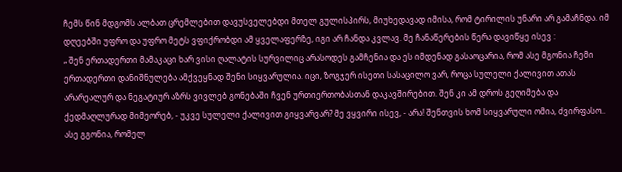ჩემს წინ მდგომს ალბათ ცრემლებით დავუსველებდი მთელ გულისპირს, მიუხედავად იმისა, რომ ტირილის უნარი არ გამაჩნდა. იმ დღეებში უფრო და უფრო მეტს ვფიქრობდი ამ ყველაფერზე, იგი არ ჩანდა კვლავ. მე ჩანაწერების წერა დავიწყე ისევ :
„ შენ ერთადერთი მამაკაცი ხარ ვისი ღალატის სურვილიც არასოდეს გამჩენია და ეს იმდენად გასაოცარია, რომ ასე მგონია ჩემი ერთადერთი დანიშნულება ამქვეყნად შენი სიყვარულია. იცი, ზოგჯერ ისეთი სასაცილო ვარ, როცა სულელი ქალივით ათას არარეალურ და ნეგატიურ აზრს ვივლებ გონებაში ჩვენ ურთიერთობასთან დაკავშირებით. შენ კი ამ დროს გეღიმება და ქედმაღლურად მიმეორებ, - უკვე სულელი ქალივით გიყვარვარ? მე ვყვირი ისევ, - არა! შენთვის ხომ სიყვარული ომია, ძვირფასო.. ასე გგონია, რომელ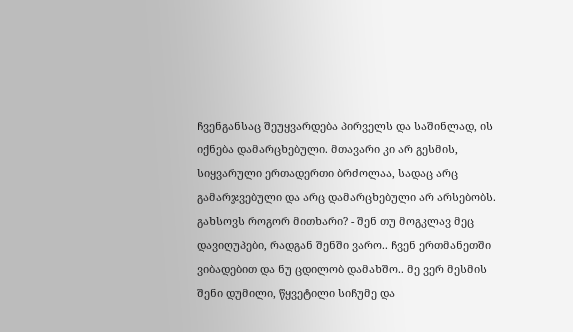ჩვენგანსაც შეუყვარდება პირველს და საშინლად, ის იქნება დამარცხებული. მთავარი კი არ გესმის, სიყვარული ერთადერთი ბრძოლაა, სადაც არც გამარჯვებული და არც დამარცხებული არ არსებობს. გახსოვს როგორ მითხარი? - შენ თუ მოგკლავ მეც დავიღუპები, რადგან შენში ვარო.. ჩვენ ერთმანეთში ვიბადებით და ნუ ცდილობ დამახშო.. მე ვერ მესმის შენი დუმილი, წყვეტილი სიჩუმე და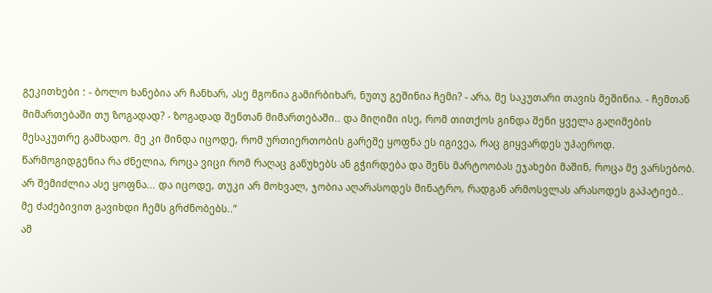გეკითხები : - ბოლო ხანებია არ ჩანხარ, ასე მგონია გამირბიხარ, ნუთუ გეშინია ჩემი? - არა, მე საკუთარი თავის მეშინია. - ჩემთან მიმართებაში თუ ზოგადად? - ზოგადად შენთან მიმართებაში.. და მიღიმი ისე, რომ თითქოს გინდა შენი ყველა გაღიმების მესაკუთრე გამხადო. მე კი მინდა იცოდე, რომ ურთიერთობის გარეშე ყოფნა ეს იგივეა, რაც გიყვარდეს უჰაეროდ. წარმოგიდგენია რა ძნელია, როცა ვიცი რომ რაღაც გაწუხებს ან გჭირდება და შენს მარტოობას ეჯახები მაშინ, როცა მე ვარსებობ. არ შემიძლია ასე ყოფნა... და იცოდე, თუკი არ მოხვალ, ჯობია აღარასოდეს მინატრო, რადგან არმოსვლას არასოდეს გაპატიებ.. მე ძაძებივით გავიხდი ჩემს გრძნობებს..“
ამ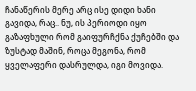ჩანაწერის მერე არც ისე დიდი ხანი გავიდა, რაც.. ნუ, ის პერიოდი იყო გაზაფხული რომ გაიფურჩქნა ქუჩებში და ზუსტად მაშინ, როცა მეგონა, რომ ყველაფერი დასრულდა, იგი მოვიდა.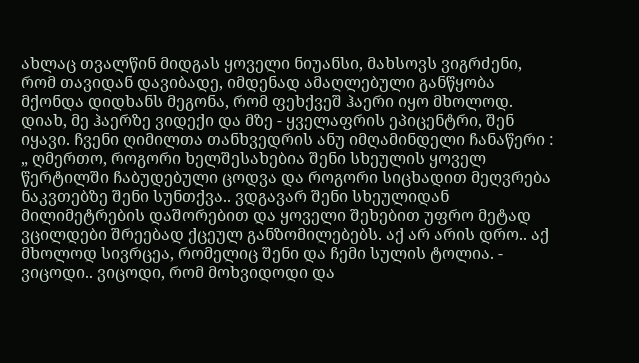ახლაც თვალწინ მიდგას ყოველი ნიუანსი, მახსოვს ვიგრძენი, რომ თავიდან დავიბადე, იმდენად ამაღლებული განწყობა მქონდა დიდხანს მეგონა, რომ ფეხქვეშ ჰაერი იყო მხოლოდ. დიახ, მე ჰაერზე ვიდექი და მზე - ყველაფრის ეპიცენტრი, შენ იყავი. ჩვენი ღიმილთა თანხვედრის ანუ იმღამინდელი ჩანაწერი :
„ ღმერთო, როგორი ხელშესახებია შენი სხეულის ყოველ წერტილში ჩაბუდებული ცოდვა და როგორი სიცხადით მეღვრება ნაკვთებზე შენი სუნთქვა.. ვდგავარ შენი სხეულიდან მილიმეტრების დაშორებით და ყოველი შეხებით უფრო მეტად ვცილდები შრეებად ქცეულ განზომილებებს. აქ არ არის დრო.. აქ მხოლოდ სივრცეა, რომელიც შენი და ჩემი სულის ტოლია. - ვიცოდი.. ვიცოდი, რომ მოხვიდოდი და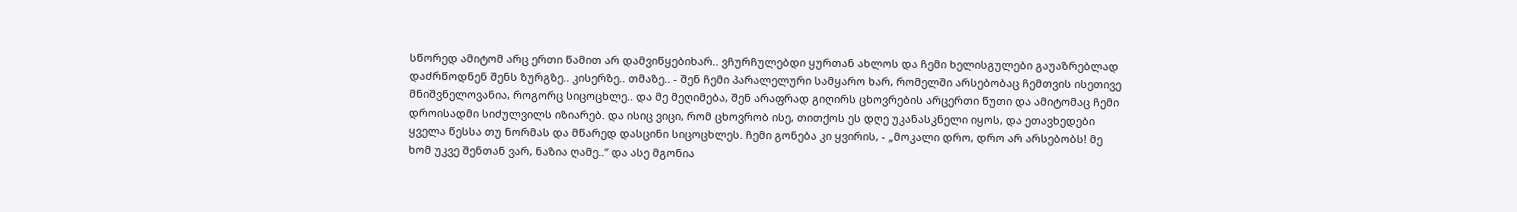სწორედ ამიტომ არც ერთი წამით არ დამვიწყებიხარ.. ვჩურჩულებდი ყურთან ახლოს და ჩემი ხელისგულები გაუაზრებლად დაძრწოდნენ შენს ზურგზე.. კისერზე.. თმაზე.. - შენ ჩემი პარალელური სამყარო ხარ, რომელში არსებობაც ჩემთვის ისეთივე მნიშვნელოვანია, როგორც სიცოცხლე.. და მე მეღიმება, შენ არაფრად გიღირს ცხოვრების არცერთი წუთი და ამიტომაც ჩემი დროისადმი სიძულვილს იზიარებ. და ისიც ვიცი, რომ ცხოვრობ ისე, თითქოს ეს დღე უკანასკნელი იყოს, და ეთავხედები ყველა წესსა თუ ნორმას და მწარედ დასცინი სიცოცხლეს. ჩემი გონება კი ყვირის, - „მოკალი დრო, დრო არ არსებობს! მე ხომ უკვე შენთან ვარ, ნაზია ღამე..“ და ასე მგონია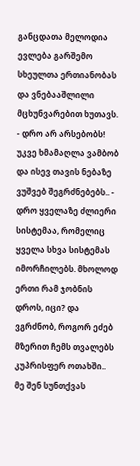განცდათა მელოდია ევლება გარშემო სხეულთა ერთიანობას და ვნებააშლილი მცხუნვარებით ხუთავს. - დრო არ არსებობს! უკვე ხმამაღლა ვამბობ და ისევ თავის ნებაზე ვუშვებ შეგრძნებებს.. - დრო ყველაზე ძლიერი სისტემაა, რომელიც ყველა სხვა სისტემას იმორჩილებს. მხოლოდ ერთი რამ ჯობნის დროს, იცი? და ვგრძნობ, როგორ ეძებ მზერით ჩემს თვალებს კუპრისფერ ოთახში.. მე შენ სუნთქვას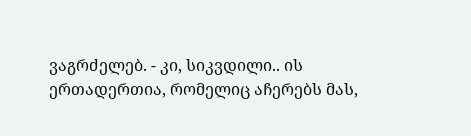ვაგრძელებ. - კი, სიკვდილი.. ის ერთადერთია, რომელიც აჩერებს მას,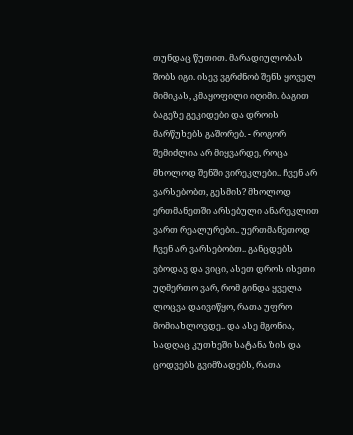თუნდაც წუთით. მარადიულობას შობს იგი. ისევ ვგრძნობ შენს ყოველ მიმიკას, კმაყოფილი იღიმი. ბაგით ბაგეზე გეკიდები და დროის მარწუხებს გაშორებ. - როგორ შემიძლია არ მიყვარდე, როცა მხოლოდ შენში ვირეკლები.. ჩვენ არ ვარსებობთ, გესმის? მხოლოდ ერთმანეთში არსებული ანარეკლით ვართ რეალურები.. უერთმანეთოდ ჩვენ არ ვარსებობთ.. განცდებს ვბოდავ და ვიცი, ასეთ დროს ისეთი უღმერთო ვარ, რომ გინდა ყველა ლოცვა დაივიწყო, რათა უფრო მომიახლოვდე.. და ასე მგონია, სადღაც კუთხეში სატანა ზის და ცოდვებს გვიმზადებს, რათა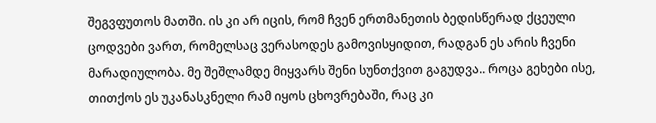შეგვფუთოს მათში. ის კი არ იცის, რომ ჩვენ ერთმანეთის ბედისწერად ქცეული ცოდვები ვართ, რომელსაც ვერასოდეს გამოვისყიდით, რადგან ეს არის ჩვენი მარადიულობა. მე შეშლამდე მიყვარს შენი სუნთქვით გაგუდვა.. როცა გეხები ისე, თითქოს ეს უკანასკნელი რამ იყოს ცხოვრებაში, რაც კი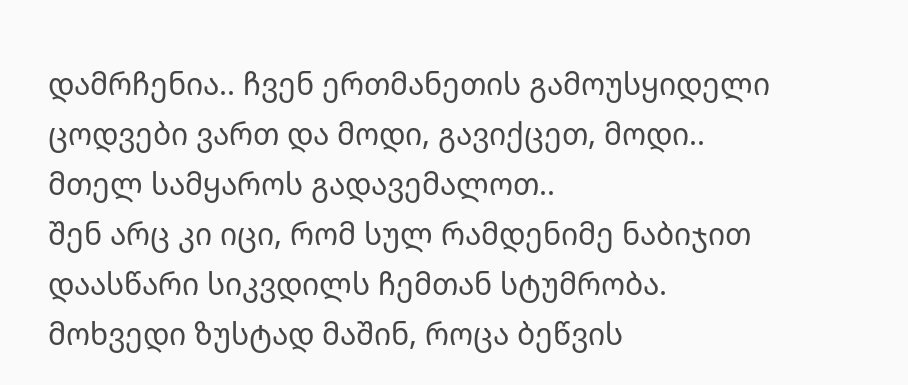დამრჩენია.. ჩვენ ერთმანეთის გამოუსყიდელი ცოდვები ვართ და მოდი, გავიქცეთ, მოდი.. მთელ სამყაროს გადავემალოთ..
შენ არც კი იცი, რომ სულ რამდენიმე ნაბიჯით დაასწარი სიკვდილს ჩემთან სტუმრობა. მოხვედი ზუსტად მაშინ, როცა ბეწვის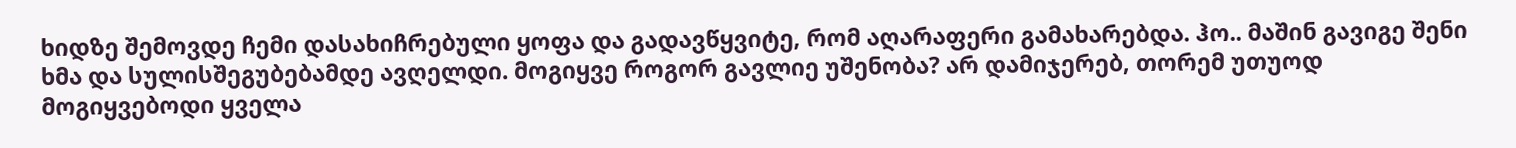ხიდზე შემოვდე ჩემი დასახიჩრებული ყოფა და გადავწყვიტე, რომ აღარაფერი გამახარებდა. ჰო.. მაშინ გავიგე შენი ხმა და სულისშეგუბებამდე ავღელდი. მოგიყვე როგორ გავლიე უშენობა? არ დამიჯერებ, თორემ უთუოდ მოგიყვებოდი ყველა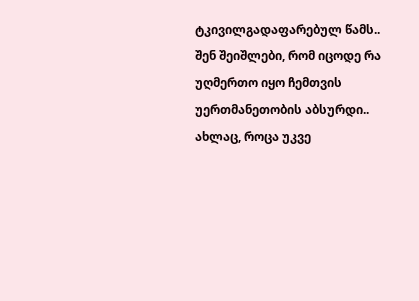ტკივილგადაფარებულ წამს.. შენ შეიშლები, რომ იცოდე რა უღმერთო იყო ჩემთვის უერთმანეთობის აბსურდი.. ახლაც, როცა უკვე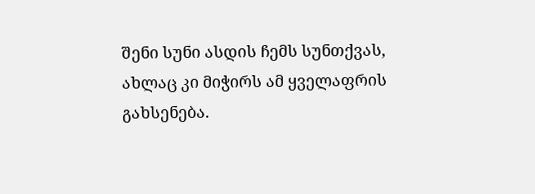შენი სუნი ასდის ჩემს სუნთქვას, ახლაც კი მიჭირს ამ ყველაფრის გახსენება.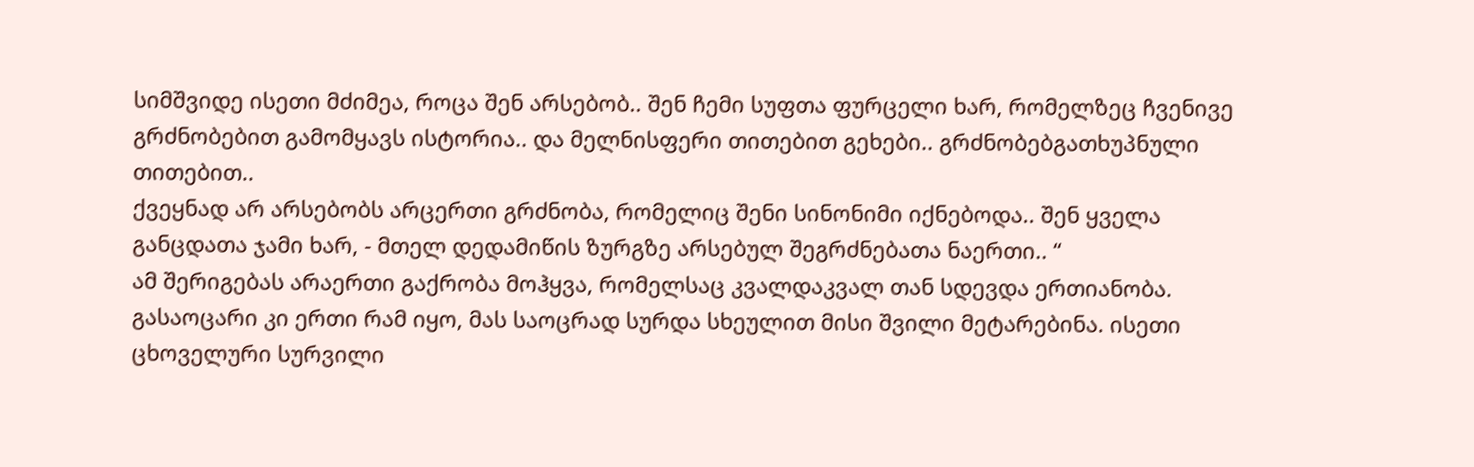სიმშვიდე ისეთი მძიმეა, როცა შენ არსებობ.. შენ ჩემი სუფთა ფურცელი ხარ, რომელზეც ჩვენივე გრძნობებით გამომყავს ისტორია.. და მელნისფერი თითებით გეხები.. გრძნობებგათხუპნული თითებით..
ქვეყნად არ არსებობს არცერთი გრძნობა, რომელიც შენი სინონიმი იქნებოდა.. შენ ყველა განცდათა ჯამი ხარ, - მთელ დედამიწის ზურგზე არსებულ შეგრძნებათა ნაერთი.. “
ამ შერიგებას არაერთი გაქრობა მოჰყვა, რომელსაც კვალდაკვალ თან სდევდა ერთიანობა. გასაოცარი კი ერთი რამ იყო, მას საოცრად სურდა სხეულით მისი შვილი მეტარებინა. ისეთი ცხოველური სურვილი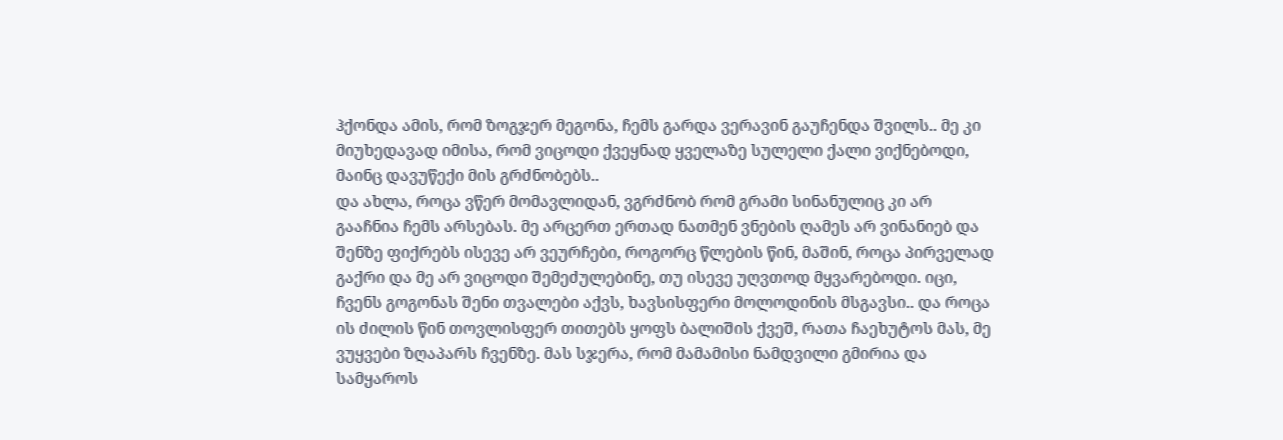ჰქონდა ამის, რომ ზოგჯერ მეგონა, ჩემს გარდა ვერავინ გაუჩენდა შვილს.. მე კი მიუხედავად იმისა, რომ ვიცოდი ქვეყნად ყველაზე სულელი ქალი ვიქნებოდი, მაინც დავუწექი მის გრძნობებს..
და ახლა, როცა ვწერ მომავლიდან, ვგრძნობ რომ გრამი სინანულიც კი არ გააჩნია ჩემს არსებას. მე არცერთ ერთად ნათმენ ვნების ღამეს არ ვინანიებ და შენზე ფიქრებს ისევე არ ვეურჩები, როგორც წლების წინ, მაშინ, როცა პირველად გაქრი და მე არ ვიცოდი შემეძულებინე, თუ ისევე უღვთოდ მყვარებოდი. იცი, ჩვენს გოგონას შენი თვალები აქვს, ხავსისფერი მოლოდინის მსგავსი.. და როცა ის ძილის წინ თოვლისფერ თითებს ყოფს ბალიშის ქვეშ, რათა ჩაეხუტოს მას, მე ვუყვები ზღაპარს ჩვენზე. მას სჯერა, რომ მამამისი ნამდვილი გმირია და სამყაროს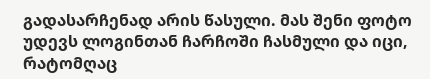გადასარჩენად არის წასული. მას შენი ფოტო უდევს ლოგინთან ჩარჩოში ჩასმული და იცი, რატომღაც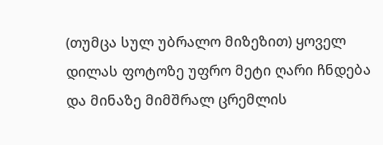(თუმცა სულ უბრალო მიზეზით) ყოველ დილას ფოტოზე უფრო მეტი ღარი ჩნდება და მინაზე მიმშრალ ცრემლის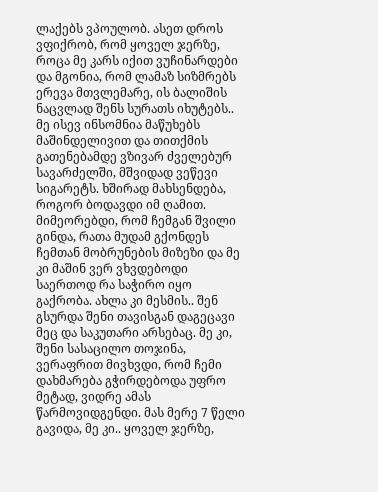ლაქებს ვპოულობ. ასეთ დროს ვფიქრობ, რომ ყოველ ჯერზე, როცა მე კარს იქით ვუჩინარდები და მგონია, რომ ლამაზ სიზმრებს ერევა მთვლემარე, ის ბალიშის ნაცვლად შენს სურათს იხუტებს.. მე ისევ ინსომნია მაწუხებს მაშინდელივით და თითქმის გათენებამდე ვზივარ ძველებურ სავარძელში, მშვიდად ვეწევი სიგარეტს. ხშირად მახსენდება, როგორ ბოდავდი იმ ღამით. მიმეორებდი, რომ ჩემგან შვილი გინდა, რათა მუდამ გქონდეს ჩემთან მობრუნების მიზეზი და მე კი მაშინ ვერ ვხვდებოდი საერთოდ რა საჭირო იყო გაქრობა. ახლა კი მესმის.. შენ გსურდა შენი თავისგან დაგეცავი მეც და საკუთარი არსებაც. მე კი, შენი სასაცილო თოჯინა, ვერაფრით მივხვდი, რომ ჩემი დახმარება გჭირდებოდა უფრო მეტად, ვიდრე ამას წარმოვიდგენდი. მას მერე 7 წელი გავიდა, მე კი.. ყოველ ჯერზე,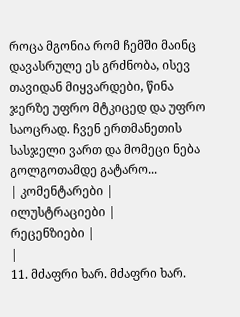როცა მგონია რომ ჩემში მაინც დავასრულე ეს გრძნობა, ისევ თავიდან მიყვარდები, წინა ჯერზე უფრო მტკიცედ და უფრო საოცრად. ჩვენ ერთმანეთის სასჯელი ვართ და მომეცი ნება გოლგოთამდე გატარო...
| კომენტარები |
ილუსტრაციები |
რეცენზიები |
|
11. მძაფრი ხარ. მძაფრი ხარ.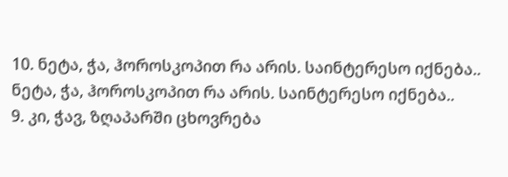10. ნეტა, ჭა, ჰოროსკოპით რა არის. საინტერესო იქნება.. ნეტა, ჭა, ჰოროსკოპით რა არის. საინტერესო იქნება..
9. კი, ჭავ, ზღაპარში ცხოვრება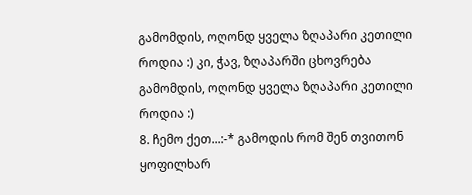გამომდის, ოღონდ ყველა ზღაპარი კეთილი როდია :) კი, ჭავ, ზღაპარში ცხოვრება გამომდის, ოღონდ ყველა ზღაპარი კეთილი როდია :)
8. ჩემო ქეთ...:-* გამოდის რომ შენ თვითონ ყოფილხარ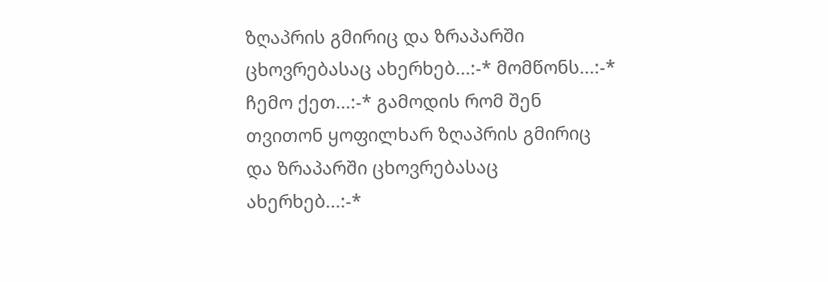ზღაპრის გმირიც და ზრაპარში ცხოვრებასაც ახერხებ...:-* მომწონს...:-* ჩემო ქეთ...:-* გამოდის რომ შენ თვითონ ყოფილხარ ზღაპრის გმირიც და ზრაპარში ცხოვრებასაც ახერხებ...:-*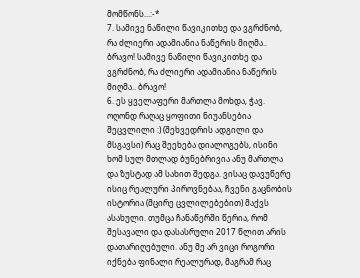მომწონს...:-*
7. სამივე ნაწილი წავიკითხე და ვგრძნობ, რა ძლიერი ადამიანია ნაწერის მიღმა.. ბრავო! სამივე ნაწილი წავიკითხე და ვგრძნობ, რა ძლიერი ადამიანია ნაწერის მიღმა.. ბრავო!
6. ეს ყველაფერი მართლა მოხდა, ჭავ. ოღონდ რაღაც ყოფითი ნიუანსებია შეცვლილი :) (შეხვედრის ადგილი და მსგავსი) რაც შეეხება დიალოგებს, ისინი ხომ სულ მთლად ბუნებრივია ანუ მართლა და ზუსტად ამ სახით შედგა. ვისაც დავუწერე ისიც რეალური პიროვნებაა, ჩვენი გაცნობის ისტორია (მცირე ცვლილებებით) მაქვს ასახული. თუმცა ჩანაწერში წერია, რომ შესავალი და დასასრული 2017 წლით არის დათარიღებული. ანუ მე არ ვიცი როგორი იქნება ფინალი რეალურად, მაგრამ რაც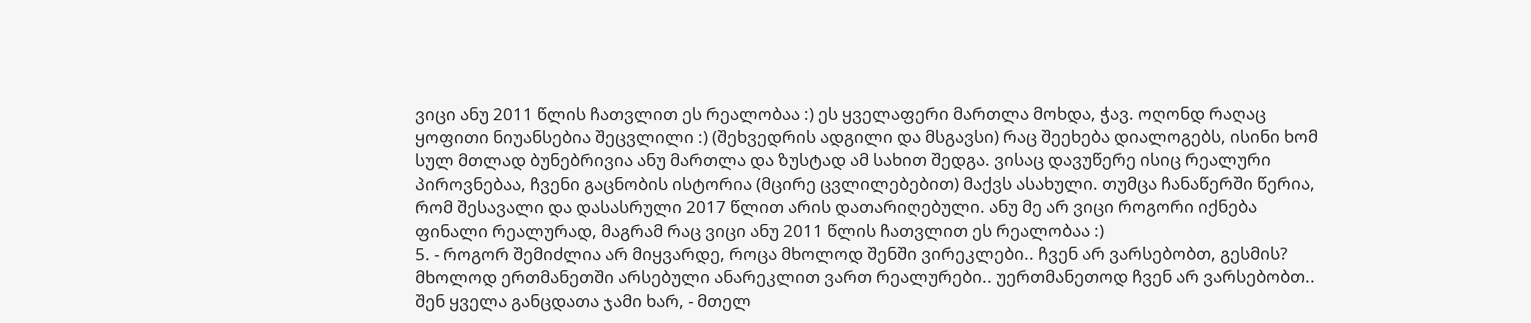ვიცი ანუ 2011 წლის ჩათვლით ეს რეალობაა :) ეს ყველაფერი მართლა მოხდა, ჭავ. ოღონდ რაღაც ყოფითი ნიუანსებია შეცვლილი :) (შეხვედრის ადგილი და მსგავსი) რაც შეეხება დიალოგებს, ისინი ხომ სულ მთლად ბუნებრივია ანუ მართლა და ზუსტად ამ სახით შედგა. ვისაც დავუწერე ისიც რეალური პიროვნებაა, ჩვენი გაცნობის ისტორია (მცირე ცვლილებებით) მაქვს ასახული. თუმცა ჩანაწერში წერია, რომ შესავალი და დასასრული 2017 წლით არის დათარიღებული. ანუ მე არ ვიცი როგორი იქნება ფინალი რეალურად, მაგრამ რაც ვიცი ანუ 2011 წლის ჩათვლით ეს რეალობაა :)
5. - როგორ შემიძლია არ მიყვარდე, როცა მხოლოდ შენში ვირეკლები.. ჩვენ არ ვარსებობთ, გესმის? მხოლოდ ერთმანეთში არსებული ანარეკლით ვართ რეალურები.. უერთმანეთოდ ჩვენ არ ვარსებობთ..
შენ ყველა განცდათა ჯამი ხარ, - მთელ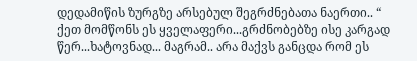დედამიწის ზურგზე არსებულ შეგრძნებათა ნაერთი.. “
ქეთ მომწონს ეს ყველაფერი...გრძნობებზე ისე კარგად წერ...ხატოვნად... მაგრამ.. არა მაქვს განცდა რომ ეს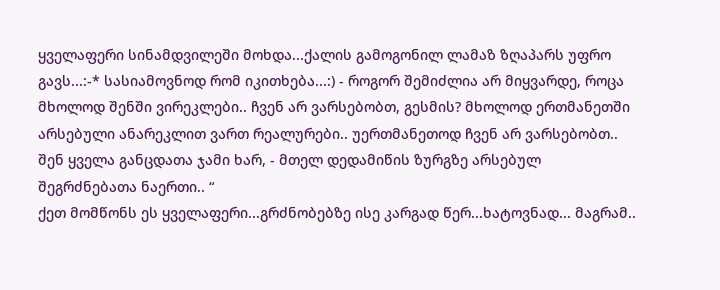ყველაფერი სინამდვილეში მოხდა...ქალის გამოგონილ ლამაზ ზღაპარს უფრო გავს...:-* სასიამოვნოდ რომ იკითხება...:) - როგორ შემიძლია არ მიყვარდე, როცა მხოლოდ შენში ვირეკლები.. ჩვენ არ ვარსებობთ, გესმის? მხოლოდ ერთმანეთში არსებული ანარეკლით ვართ რეალურები.. უერთმანეთოდ ჩვენ არ ვარსებობთ..
შენ ყველა განცდათა ჯამი ხარ, - მთელ დედამიწის ზურგზე არსებულ შეგრძნებათა ნაერთი.. “
ქეთ მომწონს ეს ყველაფერი...გრძნობებზე ისე კარგად წერ...ხატოვნად... მაგრამ..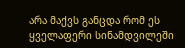არა მაქვს განცდა რომ ეს ყველაფერი სინამდვილეში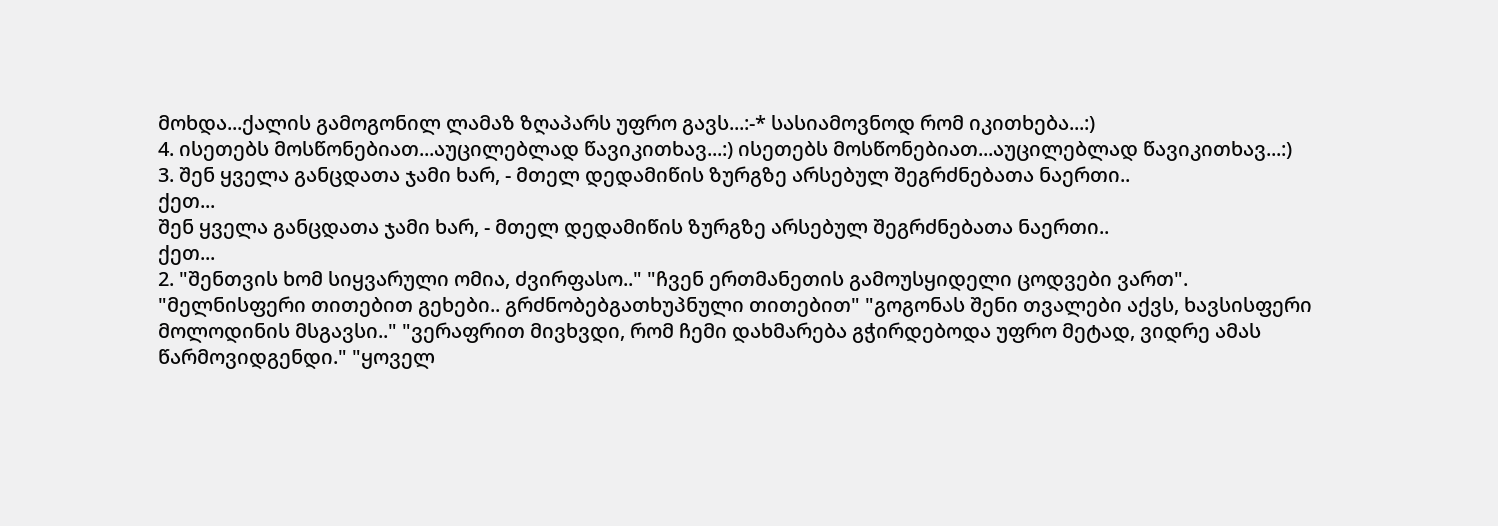მოხდა...ქალის გამოგონილ ლამაზ ზღაპარს უფრო გავს...:-* სასიამოვნოდ რომ იკითხება...:)
4. ისეთებს მოსწონებიათ...აუცილებლად წავიკითხავ...:) ისეთებს მოსწონებიათ...აუცილებლად წავიკითხავ...:)
3. შენ ყველა განცდათა ჯამი ხარ, - მთელ დედამიწის ზურგზე არსებულ შეგრძნებათა ნაერთი..
ქეთ...
შენ ყველა განცდათა ჯამი ხარ, - მთელ დედამიწის ზურგზე არსებულ შეგრძნებათა ნაერთი..
ქეთ...
2. "შენთვის ხომ სიყვარული ომია, ძვირფასო.." "ჩვენ ერთმანეთის გამოუსყიდელი ცოდვები ვართ". "მელნისფერი თითებით გეხები.. გრძნობებგათხუპნული თითებით" "გოგონას შენი თვალები აქვს, ხავსისფერი მოლოდინის მსგავსი.." "ვერაფრით მივხვდი, რომ ჩემი დახმარება გჭირდებოდა უფრო მეტად, ვიდრე ამას წარმოვიდგენდი." "ყოველ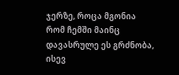ჯერზე, როცა მგონია რომ ჩემში მაინც დავასრულე ეს გრძნობა, ისევ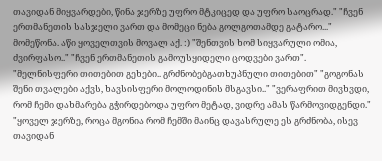თავიდან მიყვარდები, წინა ჯერზე უფრო მტკიცედ და უფრო საოცრად." "ჩვენ ერთმანეთის სასჯელი ვართ და მომეცი ნება გოლგოთამდე გატარო..."
მომეწონა. აწი ყოველთვის მოვალ აქ. :) "შენთვის ხომ სიყვარული ომია, ძვირფასო.." "ჩვენ ერთმანეთის გამოუსყიდელი ცოდვები ვართ". "მელნისფერი თითებით გეხები.. გრძნობებგათხუპნული თითებით" "გოგონას შენი თვალები აქვს, ხავსისფერი მოლოდინის მსგავსი.." "ვერაფრით მივხვდი, რომ ჩემი დახმარება გჭირდებოდა უფრო მეტად, ვიდრე ამას წარმოვიდგენდი." "ყოველ ჯერზე, როცა მგონია რომ ჩემში მაინც დავასრულე ეს გრძნობა, ისევ თავიდან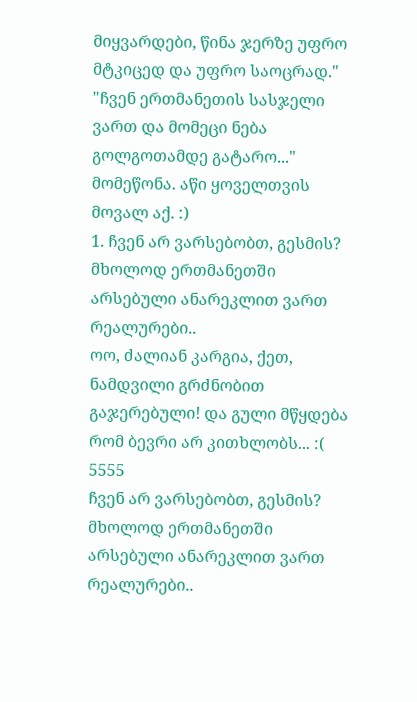მიყვარდები, წინა ჯერზე უფრო მტკიცედ და უფრო საოცრად." "ჩვენ ერთმანეთის სასჯელი ვართ და მომეცი ნება გოლგოთამდე გატარო..."
მომეწონა. აწი ყოველთვის მოვალ აქ. :)
1. ჩვენ არ ვარსებობთ, გესმის? მხოლოდ ერთმანეთში არსებული ანარეკლით ვართ რეალურები..
ოო, ძალიან კარგია, ქეთ, ნამდვილი გრძნობით გაჯერებული! და გული მწყდება რომ ბევრი არ კითხლობს... :(
5555
ჩვენ არ ვარსებობთ, გესმის? მხოლოდ ერთმანეთში არსებული ანარეკლით ვართ რეალურები..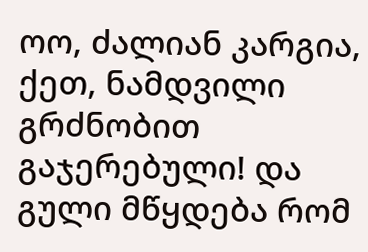ოო, ძალიან კარგია, ქეთ, ნამდვილი გრძნობით გაჯერებული! და გული მწყდება რომ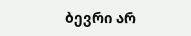ბევრი არ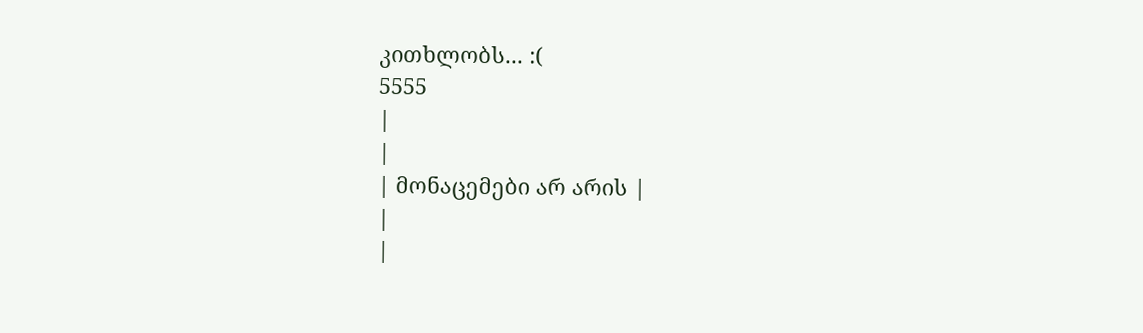კითხლობს... :(
5555
|
|
| მონაცემები არ არის |
|
|